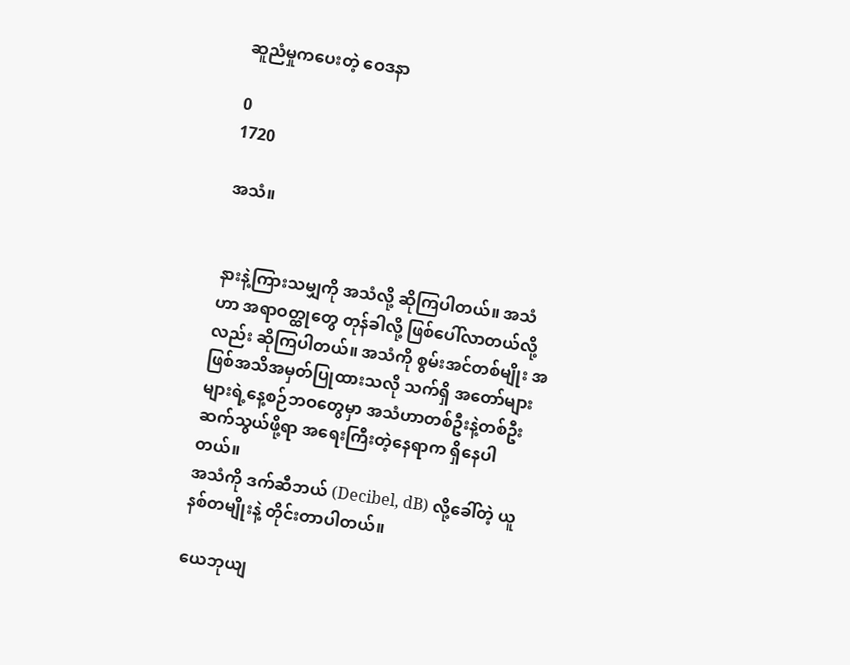ဆူညံမှုကပေးတဲ့ ဝေဒနာ

0
1720

အသံ။


နားနဲ့ကြားသမျှကို အသံလို့ ဆိုကြပါတယ်။ အသံဟာ အရာဝတ္ထုတွေ တုန်ခါလို့ ဖြစ်ပေါ်လာတယ်လို့လည်း ဆိုကြပါတယ်။ အသံကို စွမ်းအင်တစ်မျိုး အဖြစ်အသိအမှတ်ပြုထားသလို သက်ရှိ အတော်များများရဲ့နေ့စဉ်ဘဝတွေမှာ အသံဟာတစ်ဦးနဲ့တစ်ဦး ဆက်သွယ်ဖို့ရာ အရေးကြီးတဲ့နေရာက ရှိနေပါတယ်။
အသံကို ဒက်ဆီဘယ် (Decibel, dB) လို့ခေါ်တဲ့ ယူနစ်တမျိုးနဲ့ တိုင်းတာပါတယ်။

ယေဘုယျ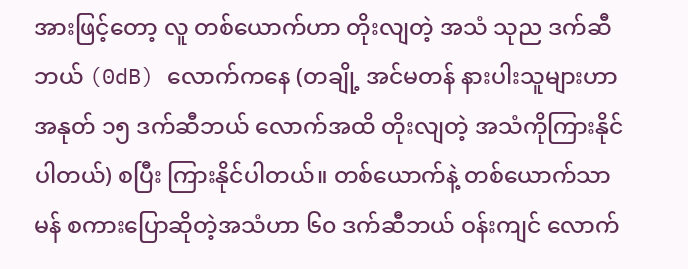အားဖြင့်တော့ လူ တစ်ယောက်ဟာ တိုးလျတဲ့ အသံ သုည ဒက်ဆီဘယ် (0dB) လောက်ကနေ (တချို့ အင်မတန် နားပါးသူများဟာ အနုတ် ၁၅ ဒက်ဆီဘယ် လောက်အထိ တိုးလျတဲ့ အသံကိုကြားနိုင်ပါတယ်) စပြီး ကြားနိုင်ပါတယ်။ တစ်ယောက်နဲ့ တစ်ယောက်သာမန် စကားပြောဆိုတဲ့အသံဟာ ၆၀ ဒက်ဆီဘယ် ဝန်းကျင် လောက်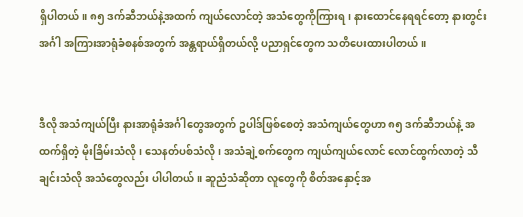ရှိပါတယ်။ ၈၅ ဒက်ဆီဘယ်နဲ့အထက် ကျယ်လောင်တဲ့ အသံတွေကိုကြားရ၊ နားထောင်နေရရင်တော့ နားတွင်းအင်္ဂါ အကြားအာရုံခံစနစ်အတွက် အန္တရာယ်ရှိတယ်လို့ ပညာရှင်တွေက သတိပေးထားပါတယ်။


ဒီလို အသံကျယ်ပြီး နားအာရုံခံအင်္ဂါတွေအတွက် ဥပါဒ်ဖြစ်စေတဲ့ အသံကျယ်တွေဟာ ၈၅ ဒက်ဆီဘယ်နဲ့ အထက်ရှိတဲ့ မိုးခြိမ်းသံလို၊ သေနတ်ပစ်သံလို၊ အသံချဲ့စက်တွေက ကျယ်ကျယ်လောင် လောင်ထွက်လာတဲ့ သီချင်းသံလို အသံတွေလည်း ပါပါတယ်။ ဆူညံသံဆိုတာ လူတွေကို စိတ်အနှောင့်အ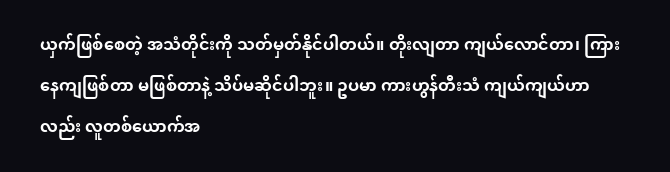ယှက်ဖြစ်စေတဲ့ အသံတိုင်းကို သတ်မှတ်နိုင်ပါတယ်။ တိုးလျတာ ကျယ်လောင်တာ၊ ကြားနေကျဖြစ်တာ မဖြစ်တာနဲ့ သိပ်မဆိုင်ပါဘူး။ ဥပမာ ကားဟွန်တီးသံ ကျယ်ကျယ်ဟာလည်း လူတစ်ယောက်အ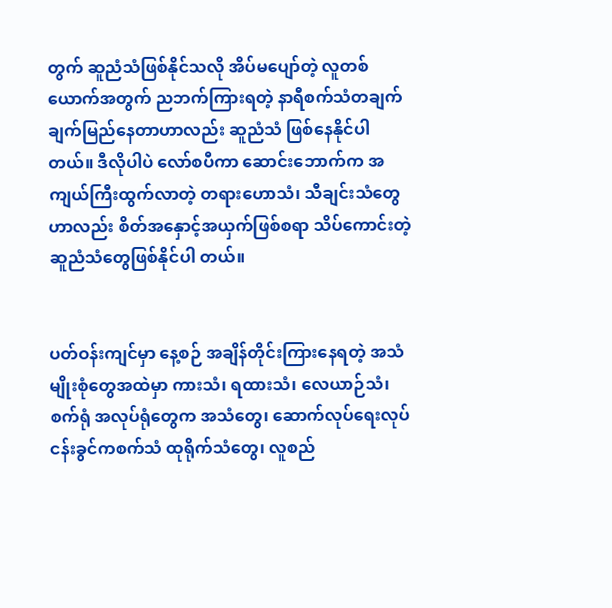တွက် ဆူညံသံဖြစ်နိုင်သလို အိပ်မပျော်တဲ့ လူတစ်ယောက်အတွက် ညဘက်ကြားရတဲ့ နာရီစက်သံတချက်ချက်မြည်နေတာဟာလည်း ဆူညံသံ ဖြစ်နေနိုင်ပါတယ်။ ဒီလိုပါပဲ လော်စပီကာ ဆောင်းဘောက်က အကျယ်ကြီးထွက်လာတဲ့ တရားဟောသံ၊ သီချင်းသံတွေဟာလည်း စိတ်အနှောင့်အယှက်ဖြစ်စရာ သိပ်ကောင်းတဲ့ ဆူညံသံတွေဖြစ်နိုင်ပါ တယ်။


ပတ်ဝန်းကျင်မှာ နေ့စဉ် အချိန်တိုင်းကြားနေရတဲ့ အသံမျိုးစုံတွေအထဲမှာ ကားသံ၊ ရထားသံ၊ လေယာဉ်သံ၊ စက်ရုံ အလုပ်ရုံတွေက အသံတွေ၊ ဆောက်လုပ်ရေးလုပ်ငန်းခွင်ကစက်သံ ထုရိုက်သံတွေ၊ လူစည်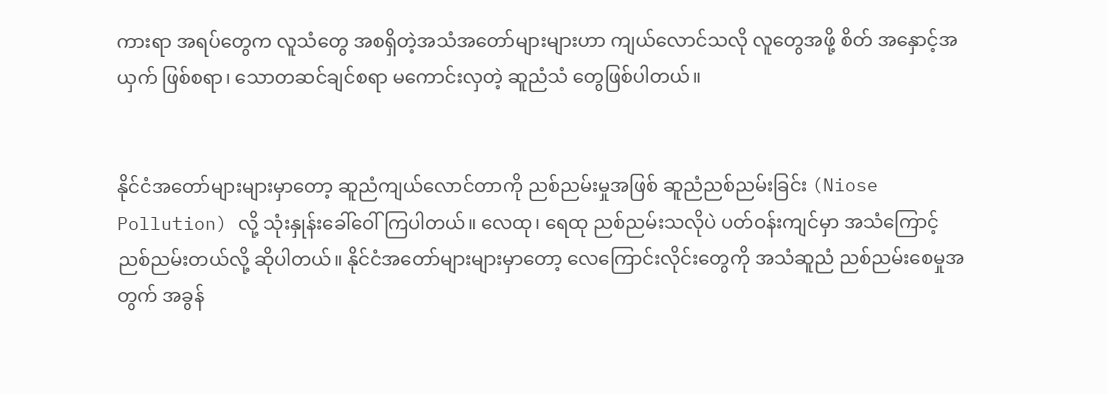ကားရာ အရပ်တွေက လူသံတွေ အစရှိတဲ့အသံအတော်များများဟာ ကျယ်လောင်သလို လူတွေအဖို့ စိတ် အနှောင့်အယှက် ဖြစ်စရာ၊ သောတဆင်ချင်စရာ မကောင်းလှတဲ့ ဆူညံသံ တွေဖြစ်ပါတယ်။


နိုင်ငံအတော်များများမှာတော့ ဆူညံကျယ်လောင်တာကို ညစ်ညမ်းမှုအဖြစ် ဆူညံညစ်ညမ်းခြင်း (Niose Pollution) လို့ သုံးနှုန်းခေါ်ဝေါ်ကြပါတယ်။ လေထု၊ ရေထု ညစ်ညမ်းသလိုပဲ ပတ်ဝန်းကျင်မှာ အသံကြောင့် ညစ်ညမ်းတယ်လို့ ဆိုပါတယ်။ နိုင်ငံအတော်များများမှာတော့ လေကြောင်းလိုင်းတွေကို အသံဆူညံ ညစ်ညမ်းစေမှုအတွက် အခွန်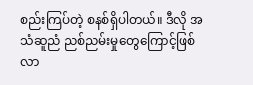စည်းကြပ်တဲ့ စနစ်ရှိပါတယ်။ ဒီလို အသံဆူညံ ညစ်ညမ်းမှုတွေကြောင့်ဖြစ်လာ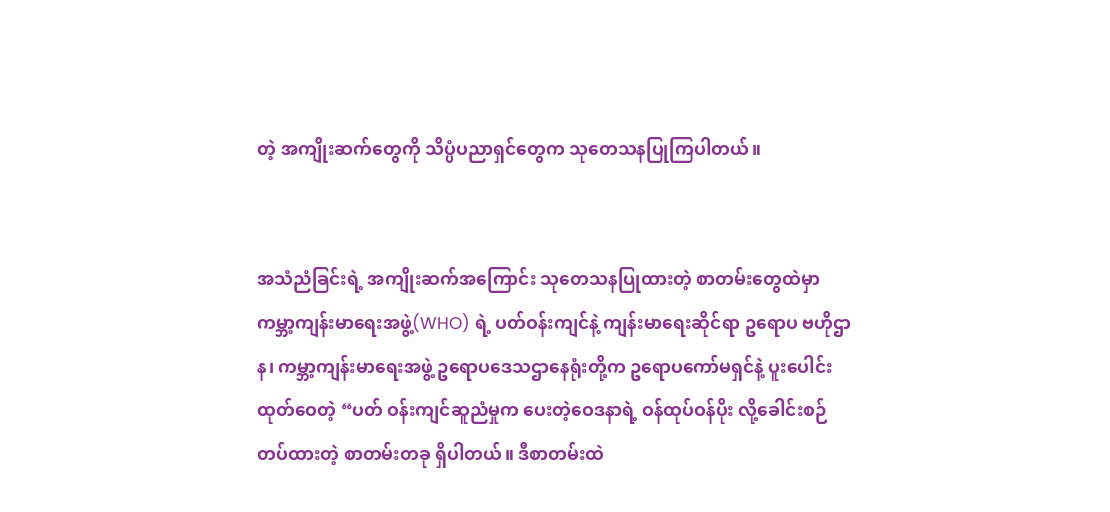တဲ့ အကျိုးဆက်တွေကို သိပ္ပံပညာရှင်တွေက သုတေသနပြုကြပါတယ်။


အသံညံခြင်းရဲ့ အကျိုးဆက်အကြောင်း သုတေသနပြုထားတဲ့ စာတမ်းတွေထဲမှာ ကမ္ဘာ့ကျန်းမာရေးအဖွဲ့(WHO) ရဲ့ ပတ်ဝန်းကျင်နဲ့ ကျန်းမာရေးဆိုင်ရာ ဥရောပ ဗဟိုဌာန၊ ကမ္ဘာ့ကျန်းမာရေးအဖွဲ့ ဥရောပဒေသဌာနေရုံးတို့က ဥရောပကော်မရှင်နဲ့ ပူးပေါင်းထုတ်ဝေတဲ့ “ပတ် ဝန်းကျင်ဆူညံမှုက ပေးတဲ့ဝေဒနာရဲ့ ဝန်ထုပ်ဝန်ပိုး လို့ခေါင်းစဉ်တပ်ထားတဲ့ စာတမ်းတခု ရှိပါတယ်။ ဒီစာတမ်းထဲ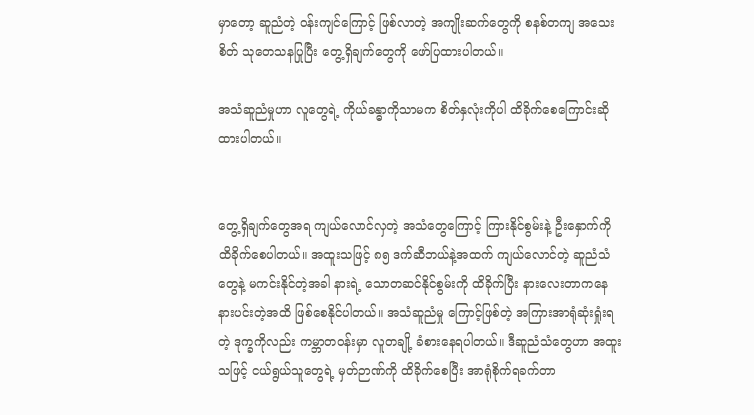မှာတော့ ဆူညံတဲ့ ဝန်းကျင်ကြောင့် ဖြစ်လာတဲ့ အကျိုးဆက်တွေကို စနစ်တကျ အသေးစိတ် သုတေသနပြုပြီး တွေ့ရှိချက်တွေကို ဖော်ပြထားပါတယ်။

အသံဆူညံမှုဟာ လူတွေရဲ့ ကိုယ်ခန္ဓာကိုသာမက စိတ်နှလုံးကိုပါ ထိခိုက်စေကြောင်းဆိုထားပါတယ်။


တွေ့ရှိချက်တွေအရ ကျယ်လောင်လှတဲ့ အသံတွေကြောင့် ကြားနိုင်စွမ်းနဲ့ ဦးနှောက်ကို ထိခိုက်စေပါတယ်။ အထူးသဖြင့် ၈၅ ဒက်ဆီဘယ်နဲ့အထက် ကျယ်လောင်တဲ့ ဆူညံသံတွေနဲ့ မကင်းနိုင်တဲ့အခါ နားရဲ့ သောတဆင်နိုင်စွမ်းကို ထိခိုက်ပြီး နားလေးတာကနေ နားပင်းတဲ့အထိ ဖြစ်စေနိုင်ပါတယ်။ အသံဆူညံမှု ကြောင့်ဖြစ်တဲ့ အကြားအာရုံဆုံးရှုံးရတဲ့ ဒုက္ခကိုလည်း ကမ္ဘာတဝန်းမှာ လူတချို့ ခံစားနေရပါတယ်။ ဒီဆူညံသံတွေဟာ အထူးသဖြင့် ငယ်ရွယ်သူတွေရဲ့ မှတ်ဉာဏ်ကို ထိခိုက်စေပြီး အာရုံစိုက်ရခက်တာ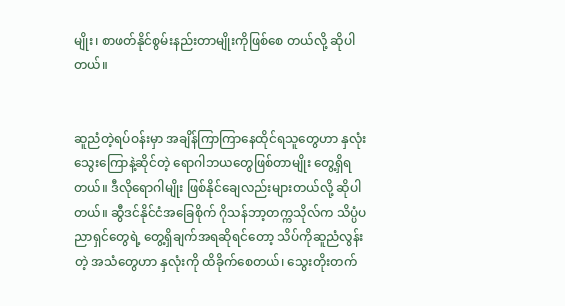မျိုး၊ စာဖတ်နိုင်စွမ်းနည်းတာမျိုးကိုဖြစ်စေ တယ်လို့ ဆိုပါတယ်။


ဆူညံတဲ့ရပ်ဝန်းမှာ အချိန်ကြာကြာနေထိုင်ရသူတွေဟာ နှလုံးသွေးကြောနဲ့ဆိုင်တဲ့ ရောဂါဘယတွေဖြစ်တာမျိုး တွေ့ရှိရတယ်။ ဒီလိုရောဂါမျိုး ဖြစ်နိုင်ချေလည်းများတယ်လို့ ဆိုပါတယ်။ ဆွီဒင်နိုင်ငံအခြေစိုက် ဂိုသန်ဘာ့တက္ကသိုလ်က သိပ္ပံပညာရှင်တွေရဲ့ တွေ့ရှိချက်အရဆိုရင်တော့ သိပ်ကိုဆူညံလွန်းတဲ့ အသံတွေဟာ နှလုံးကို ထိခိုက်စေတယ်၊ သွေးတိုးတက်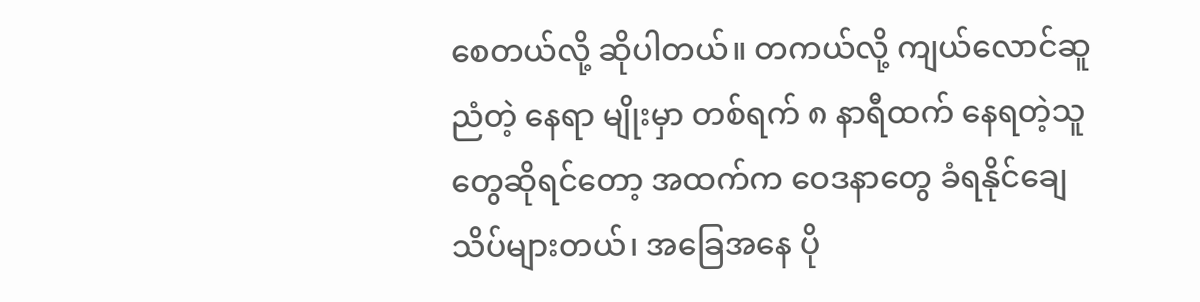စေတယ်လို့ ဆိုပါတယ်။ တကယ်လို့ ကျယ်လောင်ဆူညံတဲ့ နေရာ မျိုးမှာ တစ်ရက် ၈ နာရီထက် နေရတဲ့သူတွေဆိုရင်တော့ အထက်က ဝေဒနာတွေ ခံရနိုင်ချေသိပ်များတယ်၊ အခြေအနေ ပို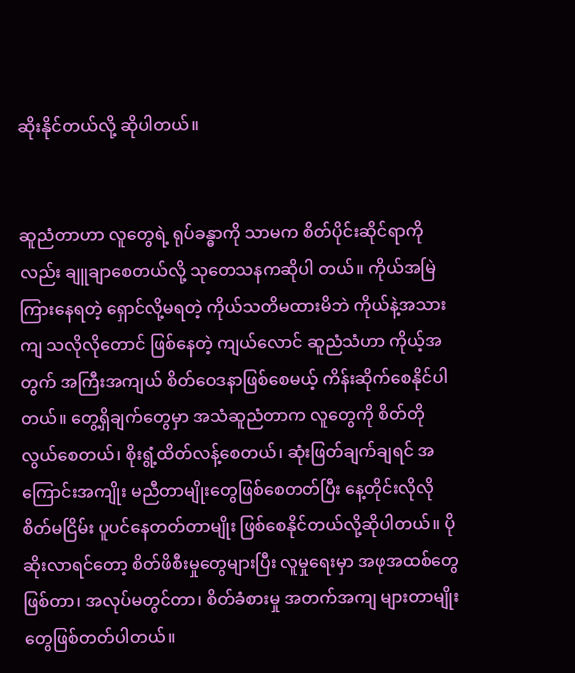ဆိုးနိုင်တယ်လို့ ဆိုပါတယ်။


ဆူညံတာဟာ လူတွေရဲ့ ရုပ်ခန္ဓာကို သာမက စိတ်ပိုင်းဆိုင်ရာကိုလည်း ချူချာစေတယ်လို့ သုတေသနကဆိုပါ တယ်။ ကိုယ်အမြဲကြားနေရတဲ့ ရှောင်လို့မရတဲ့ ကိုယ်သတိမထားမိဘဲ ကိုယ်နဲ့အသားကျ သလိုလိုတောင် ဖြစ်နေတဲ့ ကျယ်လောင် ဆူညံသံဟာ ကိုယ့်အတွက် အကြီးအကျယ် စိတ်ဝေဒနာဖြစ်စေမယ့် ကိန်းဆိုက်စေနိုင်ပါတယ်။ တွေ့ရှိချက်တွေမှာ အသံဆူညံတာက လူတွေကို စိတ်တိုလွယ်စေတယ်၊ စိုးရွံ့ထိတ်လန့်စေတယ်၊ ဆုံးဖြတ်ချက်ချရင် အကြောင်းအကျိုး မညီတာမျိုးတွေဖြစ်စေတတ်ပြီး နေ့တိုင်းလိုလို စိတ်မငြိမ်း ပူပင်နေတတ်တာမျိုး ဖြစ်စေနိုင်တယ်လို့ဆိုပါတယ်။ ပိုဆိုးလာရင်တော့ စိတ်ဖိစီးမှုတွေများပြီး လူမှုရေးမှာ အဖုအထစ်တွေဖြစ်တာ၊ အလုပ်မတွင်တာ၊ စိတ်ခံစားမှု အတက်အကျ များတာမျိုးတွေဖြစ်တတ်ပါတယ်။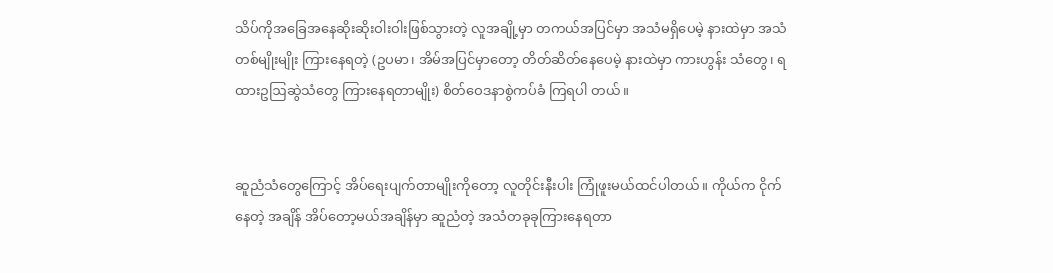သိပ်ကိုအခြေအနေဆိုးဆိုးဝါးဝါးဖြစ်သွားတဲ့ လူအချို့မှာ တကယ်အပြင်မှာ အသံမရှိပေမဲ့ နားထဲမှာ အသံတစ်မျိုးမျိုး ကြားနေရတဲ့ (ဥပမာ၊ အိမ်အပြင်မှာတော့ တိတ်ဆိတ်နေပေမဲ့ နားထဲမှာ ကားဟွန်း သံတွေ၊ ရထားဥဩဆွဲသံတွေ ကြားနေရတာမျိုး) စိတ်ဝေဒနာစွဲကပ်ခံ ကြရပါ တယ်။


ဆူညံသံတွေကြောင့် အိပ်ရေးပျက်တာမျိုးကိုတော့ လူတိုင်းနီးပါး ကြုံဖူးမယ်ထင်ပါတယ်။ ကိုယ်က ငိုက်နေတဲ့ အချိန် အိပ်တော့မယ်အချိန်မှာ ဆူညံတဲ့ အသံတခုခုကြားနေရတာ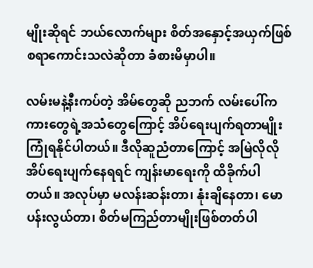မျိုးဆိုရင် ဘယ်လောက်များ စိတ်အနှောင့်အယှက်ဖြစ်စရာကောင်းသလဲဆိုတာ ခံစားမိမှာပါ။

လမ်းမနဲ့နီးကပ်တဲ့ အိမ်တွေဆို ညဘက် လမ်းပေါ်က ကားတွေရဲ့အသံတွေကြောင့် အိပ်ရေးပျက်ရတာမျိုး ကြုံရနိုင်ပါတယ်။ ဒီလိုဆူညံတာကြောင့် အမြဲလိုလို အိပ်ရေးပျက်နေရရင် ကျန်းမာရေးကို ထိခိုက်ပါတယ်။ အလုပ်မှာ မလန်းဆန်းတာ၊ နုံးချိနေတာ၊ မောပန်းလွယ်တာ၊ စိတ်မကြည်တာမျိုးဖြစ်တတ်ပါ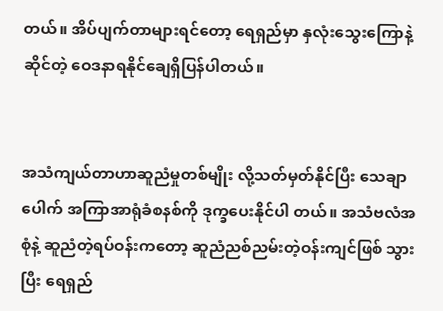တယ်။ အိပ်ပျက်တာများရင်တော့ ရေရှည်မှာ နှလုံးသွေးကြောနဲ့ဆိုင်တဲ့ ဝေဒနာရနိုင်ချေရှိပြန်ပါတယ်။


အသံကျယ်တာဟာဆူညံမှုတစ်မျိုး လို့သတ်မှတ်နိုင်ပြီး သေချာပေါက် အကြာအာရုံခံစနစ်ကို ဒုက္ခပေးနိုင်ပါ တယ်။ အသံဗလံအစုံနဲ့ ဆူညံတဲ့ရပ်ဝန်းကတော့ ဆူညံညစ်ညမ်းတဲ့ဝန်းကျင်ဖြစ် သွားပြီး ရေရှည်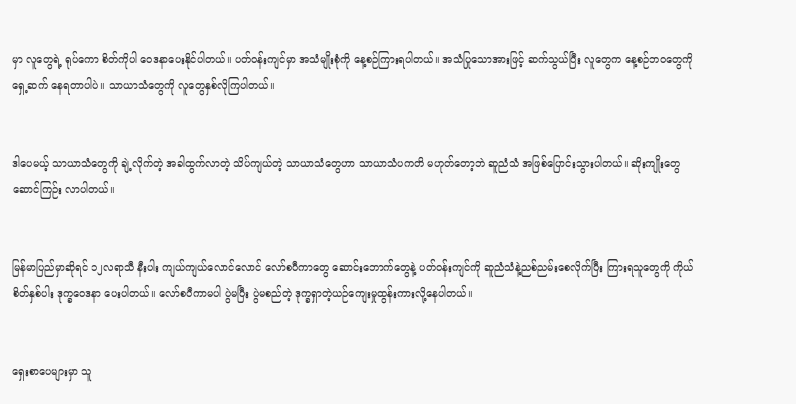မှာ လူတွေရဲ့ ရုပ်ကော စိတ်ကိုပါ ဝေဒနာပေးနိုင်ပါတယ်။ ပတ်ဝန်းကျင်မှာ အသံမျိုးစုံကို နေ့စဉ်ကြားရပါတယ်။ အသံပြုသောအားဖြင့် ဆက်သွယ်ပြီး လူတွေက နေ့စဉ်ဘဝတွေကိုရှေ့ဆက် နေရတာပါပဲ။ သာယာသံတွေကို လူတွေနှစ်လိုကြပါတယ်။


ဒါပေမယ့် သာယာသံတွေကို ချဲ့လိုက်တဲ့ အခါထွက်လာတဲ့ သိပ်ကျယ်တဲ့ သာယာသံတွေဟာ သာယာသံပကတိ မဟုတ်တော့ဘဲ ဆူညံသံ အဖြစ်ပြောင်းသွားပါတယ်။ ဆိုးကျိုးတွေ ဆောင်ကြဉ်း လာပါတယ်။


မြန်မာပြည်မှာဆိုရင် ၁၂လရာသီ နီးပါး ကျယ်ကျယ်လောင်လောင် လော်စပီကာတွေ ဆောင်းဘောက်တွေနဲ့ ပတ်ဝန်းကျင်ကို ဆူညံသံနဲ့ညစ်ညမ်းစေလိုက်ပြီး ကြားရသူတွေကို ကိုယ်စိတ်နှစ်ပါး ဒုက္ခဝေဒနာ ပေးပါတယ်။ လော်စပီကာမပါ ပွဲမပြီး ပွဲမစည်တဲ့ ဒုက္ခရှာတဲ့ယဉ်ကျေးမှုထွန်းကားလို့နေပါတယ်။


ရှေးစာပေများမှာ သူ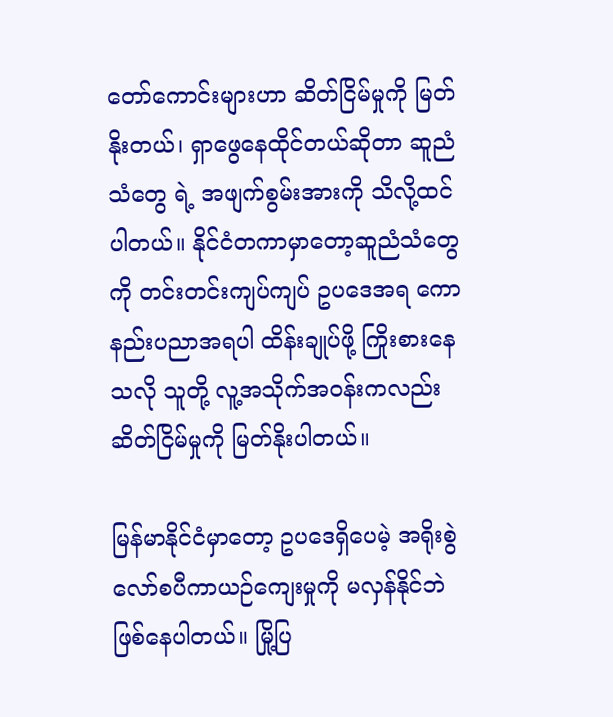တော်ကောင်းများဟာ ဆိတ်ငြိမ်မှုကို မြတ်နိုးတယ်၊ ရှာဖွေနေထိုင်တယ်ဆိုတာ ဆူညံသံတွေ ရဲ့ အဖျက်စွမ်းအားကို သိလို့ထင်ပါတယ်။ နိုင်ငံတကာမှာတော့ဆူညံသံတွေကို တင်းတင်းကျပ်ကျပ် ဥပဒေအရ ကော နည်းပညာအရပါ ထိန်းချုပ်ဖို့ ကြိုးစားနေသလို သူတို့ လူ့အသိုက်အဝန်းကလည်း ဆိတ်ငြိမ်မှုကို မြတ်နိုးပါတယ်။

မြန်မာနိုင်ငံမှာတော့ ဥပဒေရှိပေမဲ့ အရိုးစွဲ လော်စပီကာယဉ်ကျေးမှုကို မလှန်နိုင်ဘဲ ဖြစ်နေပါတယ်။ မြို့ပြ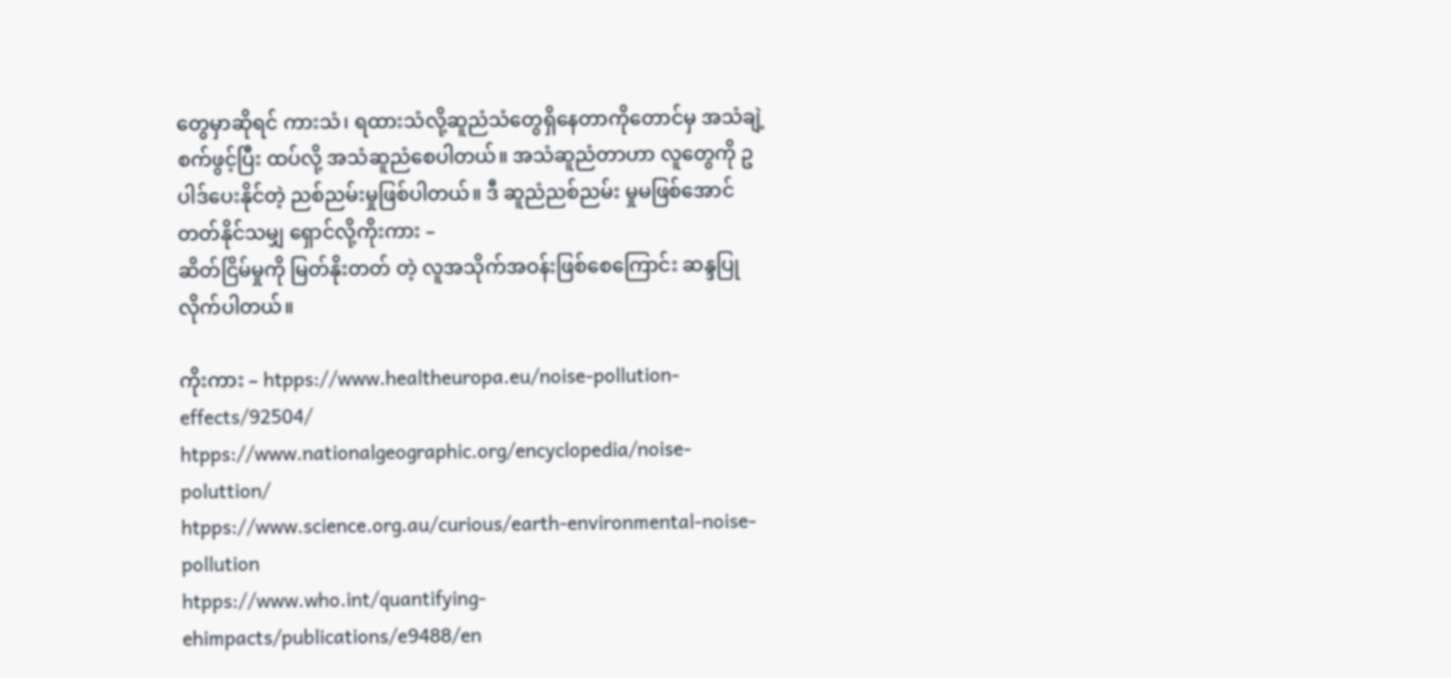တွေမှာဆိုရင် ကားသံ၊ ရထားသံလို့ဆူညံသံတွေရှိနေတာကိုတောင်မှ အသံချဲ့စက်ဖွင့်ပြီး ထပ်လို့ အသံဆူညံစေပါတယ်။ အသံဆူညံတာဟာ လူတွေကို ဥပါဒ်ပေးနိုင်တဲ့ ညစ်ညမ်းမှုဖြစ်ပါတယ်။ ဒီ ဆူညံညစ်ညမ်း မှုမဖြစ်အောင် တတ်နိုင်သမျှ ရှောင်လို့ကိုးကား –
ဆိတ်ငြိမ်မှုကို မြတ်နိုးတတ် တဲ့ လူအသိုက်အဝန်းဖြစ်စေကြောင်း ဆန္ဒပြုလိုက်ပါတယ်။

ကိုးကား – htpps://www.healtheuropa.eu/noise-pollution-effects/92504/
htpps://www.nationalgeographic.org/encyclopedia/noise-poluttion/
htpps://www.science.org.au/curious/earth-environmental-noise-pollution
htpps://www.who.int/quantifying-ehimpacts/publications/e9488/en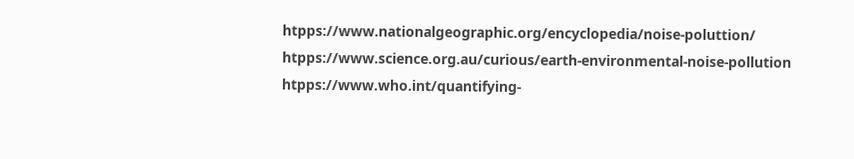htpps://www.nationalgeographic.org/encyclopedia/noise-poluttion/
htpps://www.science.org.au/curious/earth-environmental-noise-pollution
htpps://www.who.int/quantifying-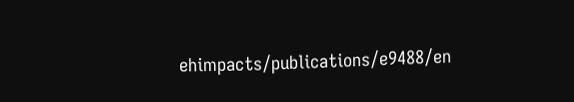ehimpacts/publications/e9488/en